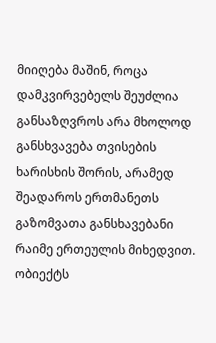მიიღება მაშინ, როცა დამკვირვებელს შეუძლია განსაზღვროს არა მხოლოდ განსხვავება თვისების ხარისხის შორის, არამედ შეადაროს ერთმანეთს გაზომვათა განსხავებანი რაიმე ერთეულის მიხედვით. ობიექტს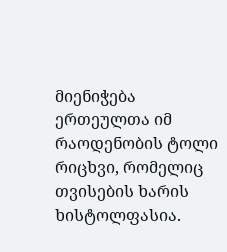მიენიჭება ერთეულთა იმ რაოდენობის ტოლი რიცხვი, რომელიც თვისების ხარის ხისტოლფასია.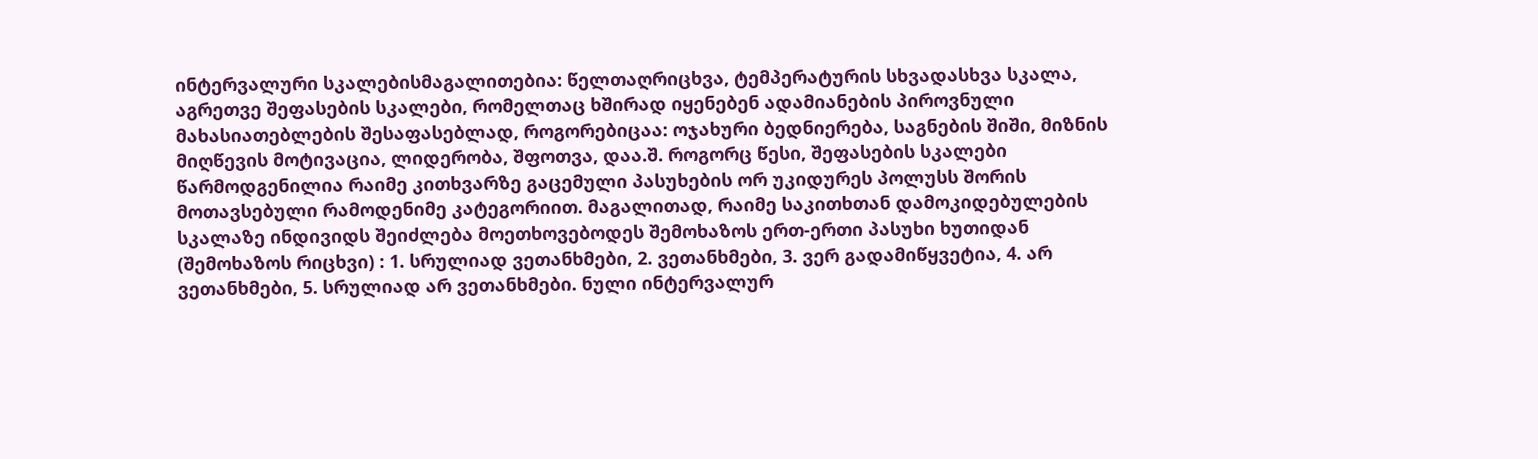ინტერვალური სკალებისმაგალითებია: წელთაღრიცხვა, ტემპერატურის სხვადასხვა სკალა, აგრეთვე შეფასების სკალები, რომელთაც ხშირად იყენებენ ადამიანების პიროვნული მახასიათებლების შესაფასებლად, როგორებიცაა: ოჯახური ბედნიერება, საგნების შიში, მიზნის მიღწევის მოტივაცია, ლიდერობა, შფოთვა, დაა.შ. როგორც წესი, შეფასების სკალები წარმოდგენილია რაიმე კითხვარზე გაცემული პასუხების ორ უკიდურეს პოლუსს შორის მოთავსებული რამოდენიმე კატეგორიით. მაგალითად, რაიმე საკითხთან დამოკიდებულების სკალაზე ინდივიდს შეიძლება მოეთხოვებოდეს შემოხაზოს ერთ-ერთი პასუხი ხუთიდან (შემოხაზოს რიცხვი) : 1. სრულიად ვეთანხმები, 2. ვეთანხმები, 3. ვერ გადამიწყვეტია, 4. არ ვეთანხმები, 5. სრულიად არ ვეთანხმები. ნული ინტერვალურ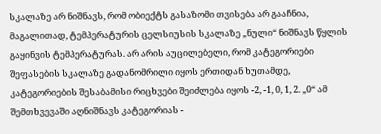სკალაზე არ ნიშნავს, რომ ობიექტს გასაზომი თვისება არ გააჩნია, მაგალითად, ტემპერატურის ცელსიუსის სკალაზე „ნული“ ნიშნავს წყლის გაყინვის ტემპერატურას. არ არის აუცილებელი, რომ კატეგორიები შეფასების სკალაზე გადანომრილი იყოს ერთიდან ხუთამდე, კატეგორიების შესაბამისი რიცხვები შეიძლება იყოს -2, -1, 0, 1, 2. „0“ ამ შემთხვევაში აღნიშნავს კატეგორიას -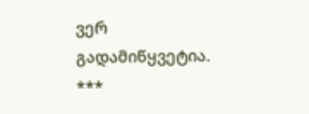ვერ გადამიწყვეტია.
***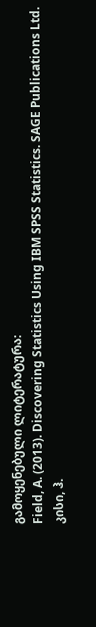გამოყენებული ლიტერატურა:
Field, A. (2013). Discovering Statistics Using IBM SPSS Statistics. SAGE Publications Ltd.
კისი, ჰ.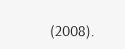(2008).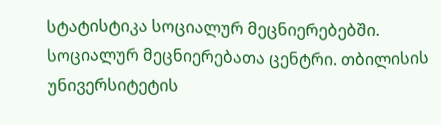სტატისტიკა სოციალურ მეცნიერებებში. სოციალურ მეცნიერებათა ცენტრი. თბილისის უნივერსიტეტის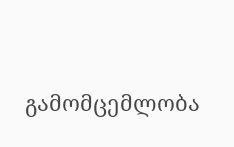გამომცემლობა